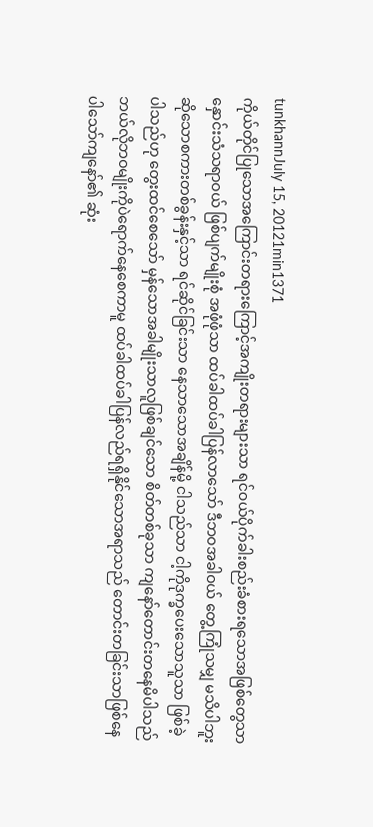tunkhannJuly 15, 20121min1371
ကိုယ်တိုင်ပြုသောအကြောင်းတရားကြောင့်အကျိုးတရားများသာ ရင်ဝယ်ပိုက်ခါးစည်းခံစားရသောအဖြစ်တွေသာ နှောင်းသံသရာဝယ် ဖြစ်ပျက်မျိုးစုံ အဖုံဖုံသာ ထပ်ခါထပ်ခါပြန်လာသော် ဒီဘဝအခါဝယ် တွေ့ကြုံသမျှ မသိပါဘူးဆိုသောစကားတစ်ခွန်းနှင့်သာ ရင်ဆိုင်ခြင်းသာ နေသာသောအချိန်မို့ ငါသည်သာ ငါ့ကိုဒုက္ခပေးသောသူသာ ဖြစ်ခဲ့ပါသည်ဟု တွေးထင်စေသော် မှန်သောအခါမျိုးသာလူဖြစ်ချင်သော စိတ်တစ်ခုသာ ကျနော်တောင်းတနေမိပါသည် ဘယ်လိုဘဝမျိုးကိုပဲရောက်နေစေကာမူ ထပ်ခါထပ်ခါပြန်လည်ရရှိနိုင်သောအရာသည် တောင်းတခြင်းသာဖြစ်နေပါသော်ကျနော်၏ ဆုံး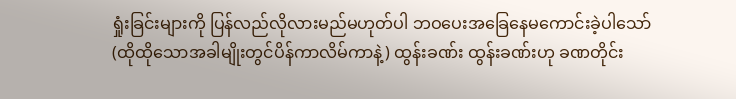ရှုံးခြင်းများကို ပြန်လည်လိုလားမည်မဟုတ်ပါ ဘဝပေးအခြေနေမကောင်းခဲ့ပါသော်(ထိုထိုသောအခါမျိုးတွင်ပိန်ကာလိမ်ကာနဲ့) ထွန်းခဏ်း ထွန်းခဏ်းဟု ခဏတိုင်း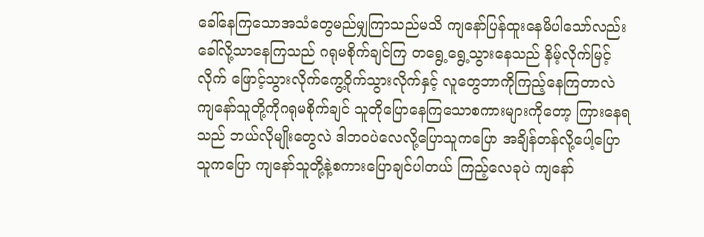ခေါ်နေကြသောအသံတွေမည်မျှကြာသည်မသိ ကျနော်ပြန်ထူးနေမိပါသော်လည်း ခေါ်လို့သာနေကြသည် ဂရုမစိုက်ချင်ကြ တရွေ့ရွေ့သွားနေသည် နိမ့်လိုက်မြင့်လိုက် ဖြောင့်သွားလိုက်ကွေ့ဝိုက်သွားလိုက်နှင့် လူတွေဘာကိုကြည့်နေကြတာလဲ ကျနော်သူတို့ကိုဂရုမစိုက်ချင် သူတိုပြောနေကြသောစကားများကိုတော့ ကြားနေရသည် ဘယ်လိုမျိုးတွေလဲ ဒါဘဝပဲလေလို့ပြောသူကပြော အချိန်တန်လို့ပေါ့ပြောသူကပြော ကျနော်သူတို့နဲ့စကားပြောချင်ပါတယ် ကြည့်လေခုပဲ ကျနော်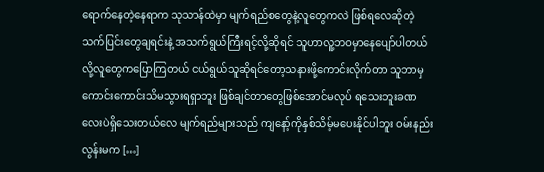ရောက်နေတဲ့နေရာက သုသာန်ထဲမှာ မျက်ရည်စတွေနဲ့လူတွေကလဲ ဖြစ်ရလေဆိုတဲ့သက်ပြင်းတွေချရင်းနဲ့ အသက်ရွယ်ကြီးရင့်လို့ဆိုရင် သူဟာလူ့ဘဝမှာနေပျော်ပါတယ်လို့လူတွေကပြောကြတယ် ငယ်ရွယ်သူဆိုရင်တော့သနားဖို့ကောင်းလိုက်တာ သူဘာမှကောင်းကောင်းသိမသွားရရှာဘူး ဖြစ်ချင်တာတွေဖြစ်အောင်မလုပ် ရသေးဘူးခဏလေးပဲရှိသေးတယ်လေ မျက်ရည်များသည် ကျနော့်ကိုနှစ်သိမ့်မပေးနိုင်ပါဘူး ဝမ်းနည်းလွန်းမက […]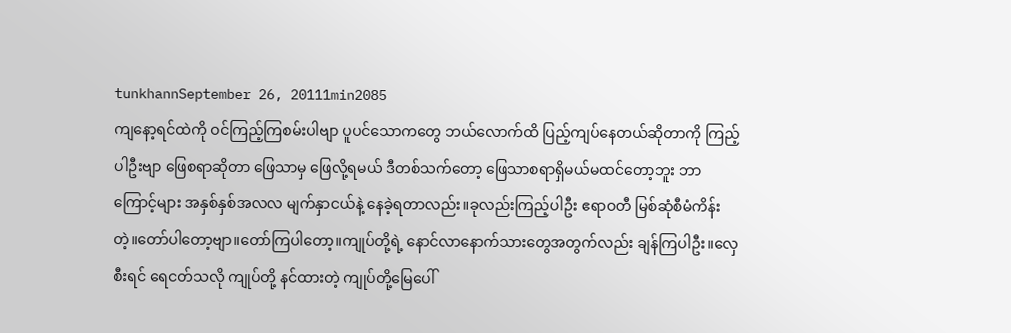tunkhannSeptember 26, 20111min2085
ကျနော့ရင်ထဲကို ဝင်ကြည့်ကြစမ်းပါဗျာ ပူပင်သောကတွေ ဘယ်လောက်ထိ ပြည့်ကျပ်နေတယ်ဆိုတာကို ကြည့်ပါဦးဗျာ ဖြေစရာဆိုတာ ဖြေသာမှ ဖြေလို့ရမယ် ဒီတစ်သက်တော့ ဖြေသာစရာရှိမယ်မထင်တော့ဘူး ဘာကြောင့်များ အနှစ်နှစ်အလလ မျက်နှာငယ်နဲ့ နေခဲ့ရတာလည်း။ခုလည်းကြည့်ပါဦး ဧရာဝတီ မြစ်ဆုံစီမံကိန်းတဲ့။တော်ပါတော့ဗျာ။တော်ကြပါတော့။ကျုပ်တို့ရဲ့ နောင်လာနောက်သားတွေအတွက်လည်း ချန်ကြပါဦး။လှေစီးရင် ရေငတ်သလို ကျုပ်တို့ နင်ထားတဲ့ ကျုပ်တို့မြေပေါ်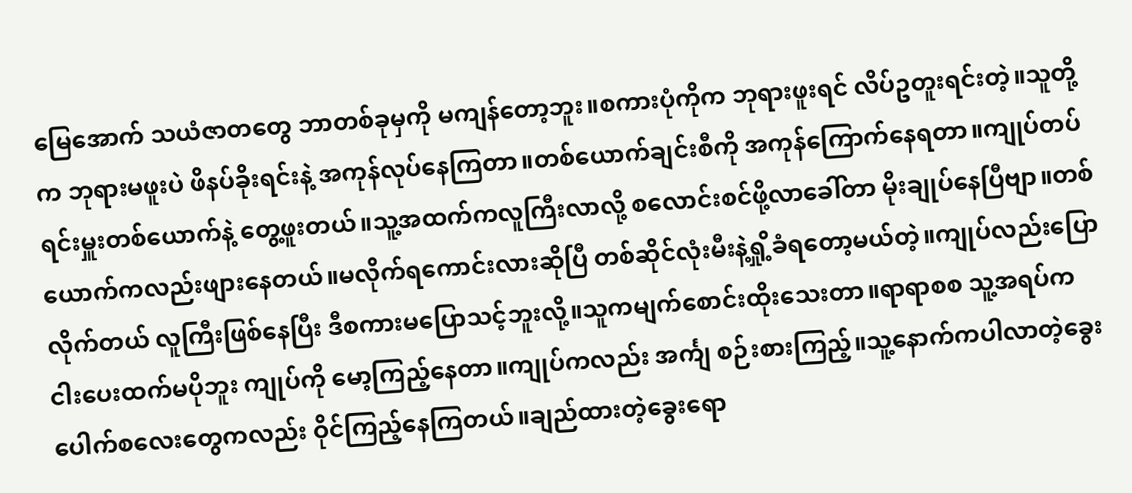မြေအောက် သယံဇာတတွေ ဘာတစ်ခုမှကို မကျန်တော့ဘူး။စကားပုံကိုက ဘုရားဖူးရင် လိပ်ဥတူးရင်းတဲ့။သူတို့က ဘုရားမဖူးပဲ ဖိနပ်ခိုးရင်းနဲ့ အကုန်လုပ်နေကြတာ။တစ်ယောက်ချင်းစီကို အကုန်ကြောက်နေရတာ။ကျုပ်တပ်ရင်းမှူးတစ်ယောက်နဲ့ တွေ့ဖူးတယ်။သူ့အထက်ကလူကြီးလာလို့ စလောင်းစင်ဖို့လာခေါ်တာ မိုးချုပ်နေပြီဗျာ။တစ်ယောက်ကလည်းဖျားနေတယ်။မလိုက်ရကောင်းလားဆိုပြီ တစ်ဆိုင်လုံးမီးနဲ့ရှို့ခံရတော့မယ်တဲ့။ကျုပ်လည်းပြောလိုက်တယ် လူကြီးဖြစ်နေပြီး ဒီစကားမပြောသင့်ဘူးလို့။သူကမျက်စောင်းထိုးသေးတာ။ရာရာစစ သူ့အရပ်က ငါးပေးထက်မပိုဘူး ကျုပ်ကို မော့ကြည့်နေတာ။ကျုပ်ကလည်း အင်္ကျ စဉ်းစားကြည့်။သူ့နောက်ကပါလာတဲ့ခွေးပေါက်စလေးတွေကလည်း ဝိုင်ကြည့်နေကြတယ်။ချည်ထားတဲ့ခွေးရော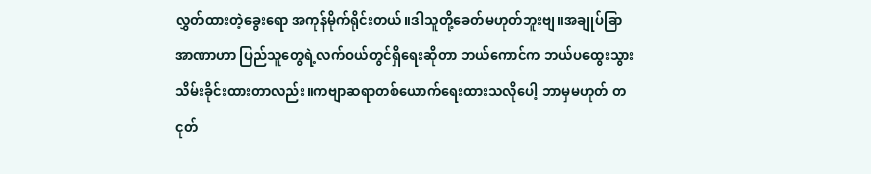လွှတ်ထားတဲ့ခွေးရော အကုန်မိုက်ရိုင်းတယ်။ဒါသူတို့ခေတ်မဟုတ်ဘူးဗျ။အချုပ်ခြာအာဏာဟာ ပြည်သူတွေရဲ့လက်ဝယ်တွင်ရှိရေးဆိုတာ ဘယ်ကောင်က ဘယ်ပထွေးသွားသိမ်းခိုင်းထားတာလည်း။ကဗျာဆရာတစ်ယောက်ရေးထားသလိုပေါ့ ဘာမှမဟုတ် တငုတ်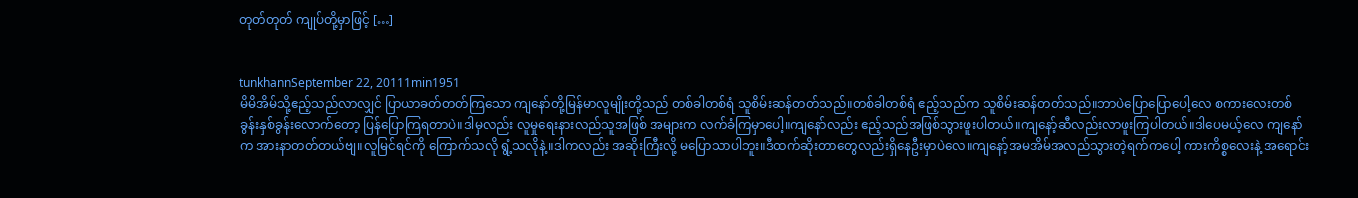တုတ်တုတ် ကျုပ်တို့မှာဖြင့် […]


tunkhannSeptember 22, 20111min1951
မိမိအိမ်သို့ဧည့်သည်လာလျှင် ပြာယာခတ်တတ်ကြသော ကျနော်တို့မြန်မာလူမျိုးတို့သည် တစ်ခါတစ်ရံ သူစိမ်းဆန်တတ်သည်။တစ်ခါတစ်ရံ ဧည့်သည်က သူစိမ်းဆန်တတ်သည်။ဘာပဲပြောပြောပေါ့လေ စကားလေးတစ်ခွန်းနှစ်ခွန်းလောက်တော့ ပြန်ပြောကြရတာပဲ။ဒါမှလည်း လူမှုရေးနားလည်သူအဖြစ် အများက လက်ခံကြမှာပေါ့။ကျနော်လည်း ဧည့်သည်အဖြစ်သွားဖူးပါတယ်။ကျနော့်ဆီလည်းလာဖူးကြပါတယ်။ဒါပေမယ့်လေ ကျနော်က အားနာတတ်တယ်ဗျ။လူမြင်ရင်ကို ကြောက်သလို ရွံ့သလိုနဲ့။ဒါကလည်း အဆိုးကြီးလို့ မပြောသာပါဘူး။ဒီထက်ဆိုးတာတွေလည်းရှိနေဦးမှာပဲလေ။ကျနော့်အမအိမ်အလည်သွားတဲ့ရက်ကပေါ့ ကားကိစ္စလေးနဲ့ အရောင်း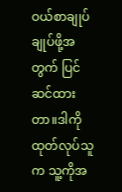ဝယ်စာချုပ် ချုပ်ဖို့အတွက် ပြင်ဆင်ထားတာ။ဒါကိုထုတ်လုပ်သူက သူ့ကိုအ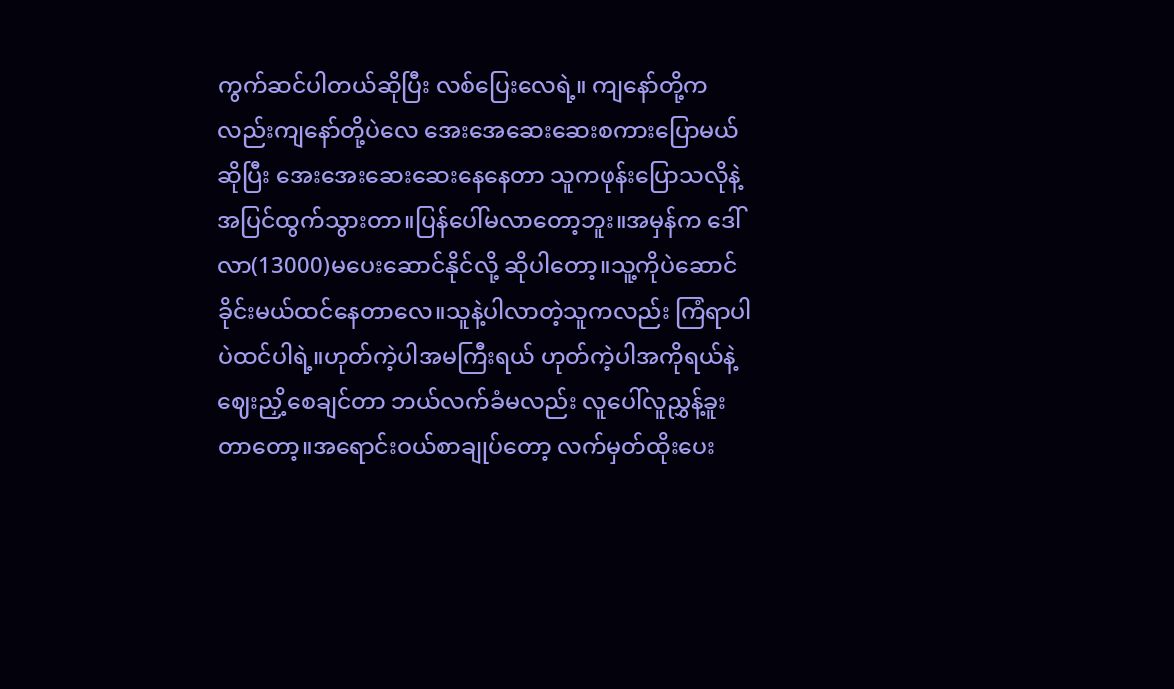ကွက်ဆင်ပါတယ်ဆိုပြီး လစ်ပြေးလေရဲ့။ ကျနော်တို့ကလည်းကျနော်တို့ပဲလေ အေးအေဆေးဆေးစကားပြောမယ်ဆိုပြီး အေးအေးဆေးဆေးနေနေတာ သူကဖုန်းပြောသလိုနဲ့ အပြင်ထွက်သွားတာ။ပြန်ပေါ်မလာတော့ဘူး။အမှန်က ဒေါ်လာ(13000)မပေးဆောင်နိုင်လို့ ဆိုပါတော့။သူ့ကိုပဲဆောင်ခိုင်းမယ်ထင်နေတာလေ။သူနဲ့ပါလာတဲ့သူကလည်း ကြံရာပါပဲထင်ပါရဲ့။ဟုတ်ကဲ့ပါအမကြီးရယ် ဟုတ်ကဲ့ပါအကိုရယ်နဲ့ ဈေးညှိ့စေချင်တာ ဘယ်လက်ခံမလည်း လူပေါ်လူညွှန့်ခူးတာတော့။အရောင်းဝယ်စာချုပ်တော့ လက်မှတ်ထိုးပေး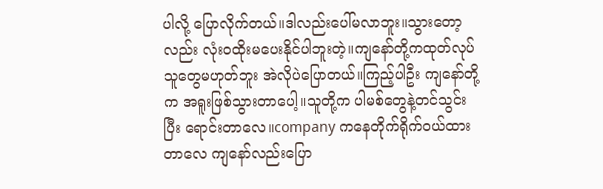ပါလို့ ပြောလိုက်တယ်။ဒါလည်းပေါ်မလာဘူး။သွားတော့လည်း လုံးဝထိုးမပေးနိုင်ပါဘူးတဲ့။ကျနော်တို့ကထုတ်လုပ်သူတွေမဟုတ်ဘူး အဲလိုပဲပြောတယ်။ကြည့်ပါဦး ကျနော်တို့က အရူးဖြစ်သွားတာပေါ့။သူတို့က ပါမစ်တွေနဲ့တင်သွင်းပြီး ရောင်းတာလေ။company ကနေတိုက်ရိုက်ဝယ်ထားတာလေ ကျနော်လည်းပြော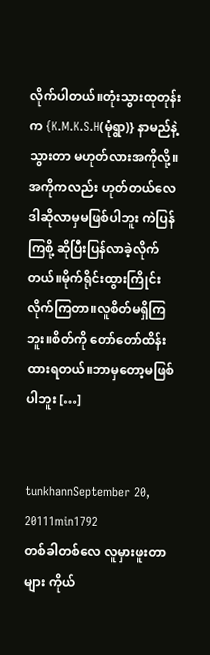လိုက်ပါတယ်။တုံးသွားထုတုန်းက {K.M.K.S.H(မုံရွာ)} နာမည်နဲ့သွားတာ မဟုတ်လားအကိုလို့။အကိုကလည်း ဟုတ်တယ်လေ ဒါဆိုလာမှမဖြစ်ပါဘူး ကဲပြန်ကြစို့ ဆိုပြီးပြန်လာခဲ့လိုက်တယ်။မိုက်ရိုင်းထွားကြိုင်းလိုက်ကြတာ။လူစိတ်မရှိကြဘူး။စိတ်ကို တော်တော်ထိန်းထားရတယ်။ဘာမှတော့မဖြစ်ပါဘူး […]


tunkhannSeptember 20, 20111min1792
တစ်ခါတစ်လေ လူမှားဖူးတာများ ကိုယ်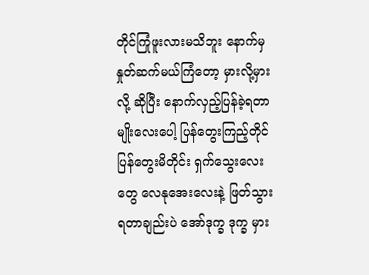တိုင်ကြုံဖူးလားမသိဘူး နောက်မှ နှုတ်ဆက်မယ်ကြံတော့ မှားလို့မှားလို့ ဆိုပြီး နောက်လှည့်ပြန်ခဲ့ရတာမျိုးလေးပေါ့ ပြန်တွေးကြည့်တိုင် ပြန်တွေးမိတိုင်း ရှက်သွေးလေးတွေ လေနုအေးလေးနဲ့ ဖြတ်သွားရတာချည်းပဲ အော်ဒုက္ခ ဒုက္ခ မှား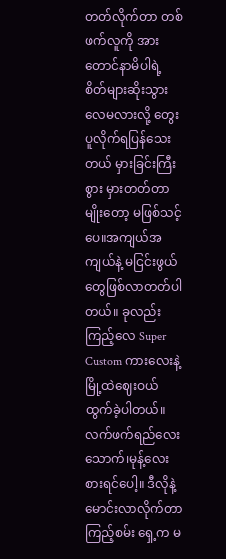တတ်လိုက်တာ တစ်ဖက်လူကို အားတောင်နာမိပါရဲ့ စိတ်များဆိုးသွားလေမလားလို့ တွေးပူလိုက်ရပြန်သေးတယ် မှားခြင်းကြီးစွား မှားတတ်တာမျိုးတော့ မဖြစ်သင့်ပေ။အကျယ်အကျယ်နဲ့ မငြင်းဖွယ်တွေဖြစ်လာတတ်ပါတယ်။ ခုလည်းကြည့်လေ Super Custom ကားလေးနဲ့ မြို့ထဲဈေးဝယ်ထွက်ခဲ့ပါတယ်။လက်ဖက်ရည်လေးသောက်၊မုန့်လေးစားရင်ပေါ့။ ဒီလိုနဲ့ မောင်းလာလိုက်တာ ကြည့်စမ်း ရှေ့က မ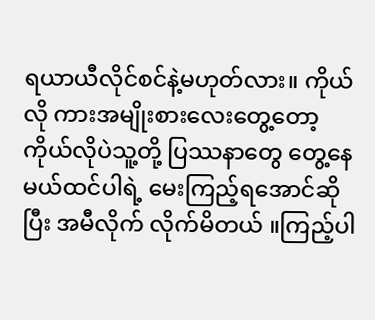ရယာယီလိုင်စင်နဲ့မဟုတ်လား။ ကိုယ်လို ကားအမျိုးစားလေးတွေ့တော့ ကိုယ်လိုပဲသူ့တို့ ပြဿနာတွေ တွေ့နေမယ်ထင်ပါရဲ့ မေးကြည့်ရအောင်ဆိုပြီး အမီလိုက် လိုက်မိတယ် ။ကြည့်ပါ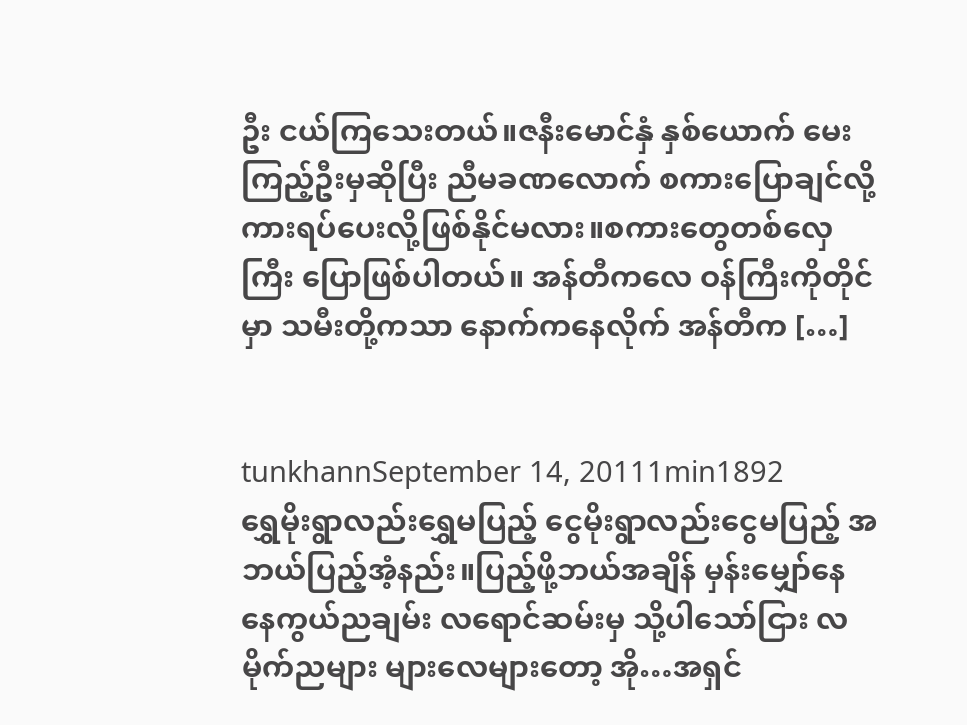ဦး ငယ်ကြသေးတယ်။ဇနီးမောင်နှံ နှစ်ယောက် မေးကြည့်ဦးမှဆိုပြီး ညီမခဏလောက် စကားပြောချင်လို့ ကားရပ်ပေးလို့ဖြစ်နိုင်မလား။စကားတွေတစ်လှေကြီး ပြောဖြစ်ပါတယ်။ အန်တီကလေ ဝန်ကြီးကိုတိုင်မှာ သမီးတို့ကသာ နောက်ကနေလိုက် အန်တီက […]


tunkhannSeptember 14, 20111min1892
ရွှေမိုးရွာလည်းရွှေမပြည့် ငွေမိုးရွာလည်းငွေမပြည့် အဘယ်ပြည့်အံ့နည်း။ပြည့်ဖို့ဘယ်အချိန် မှန်းမျှော်နေ နေကွယ်ညချမ်း လရောင်ဆမ်းမှ သို့ပါသော်ငြား လမိုက်ညများ များလေများတော့ အို…အရှင်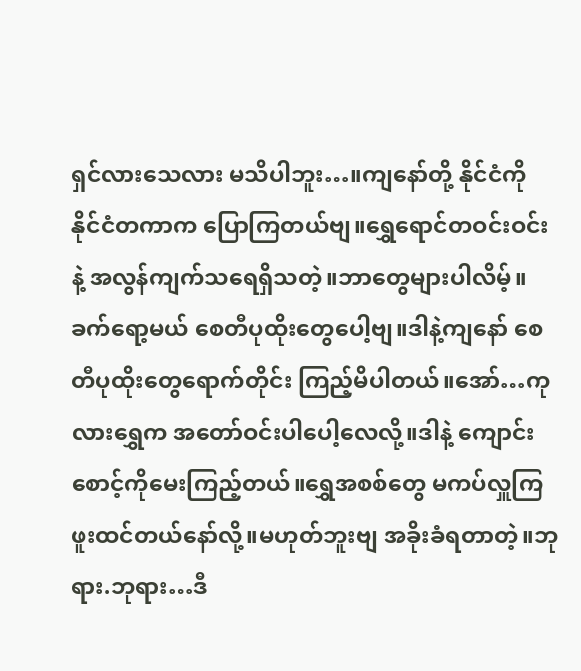ရှင်လားသေလား မသိပါဘူး…။ကျနော်တို့ နိုင်ငံကို နိုင်ငံတကာက ပြောကြတယ်ဗျ။ရွှေရောင်တဝင်းဝင်းနဲ့ အလွန်ကျက်သရေရှိသတဲ့။ဘာတွေများပါလိမ့်။ခက်ရော့မယ် စေတီပုထိုးတွေပေါ့ဗျ။ဒါနဲ့ကျနော် စေတီပုထိုးတွေရောက်တိုင်း ကြည့်မိပါတယ်။အော်…ကုလားရွှေက အတော်ဝင်းပါပေါ့လေလို့။ဒါနဲ့ ကျောင်းစောင့်ကိုမေးကြည့်တယ်။ရွှေအစစ်တွေ မကပ်လှူကြဖူးထင်တယ်နော်လို့။မဟုတ်ဘူးဗျ အခိုးခံရတာတဲ့။ဘုရား.ဘုရား…ဒီ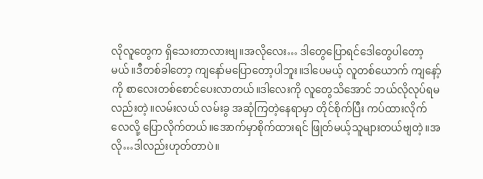လိုလူတွေက ရှိသေးတာလားဗျ။အလိုလေး… ဒါတွေပြောရင်ဒေါတွေပါတော့မယ်။ဒီတစ်ခါတော့ ကျနော်မပြောတော့ပါဘူး။ဒါပေမယ့် လူတစ်ယောက် ကျနော့်ကို စာလေးတစ်စောင်ပေးလာတယ်။ဒါလေးကို လူတွေသိအောင် ဘယ်လိုလုပ်ရမလည်းတဲ့။လမ်းလယ် လမ်းခွ အဆုံကြတဲ့နေရာမှာ တိုင်စိုက်ပြီး ကပ်ထားလိုက်လေလို့ ပြောလိုက်တယ်။အောက်မှာစိုက်ထားရင် ဖြုတ်မယ့်သူများတယ်ဗျတဲ့။အလို…ဒါလည်းဟုတ်တာပဲ။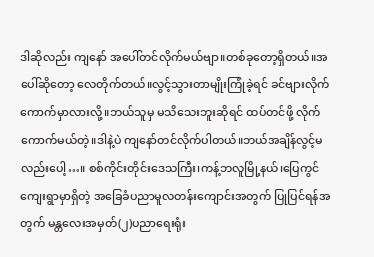ဒါဆိုလည်း ကျနော် အပေါ်တင်လိုက်မယ်ဗျာ။တစ်ခုတော့ရှိတယ်။အပေါ်ဆိုတော့ လေတိုက်တယ်။လွင့်သွားတာမျိုးကြုံခဲ့ရင် ခင်ဗျားလိုက်ကောက်မှာလားလို့။ဘယ်သူမှ မသိသေးဘူးဆိုရင် ထပ်တင်ဖို့ လိုက်ကောက်မယ်တဲ့။ဒါနဲ့ပဲ ကျနော်တင်လိုက်ပါတယ်။ဘယ်အချိန်လွင့်မလည်းပေါ့…။ စစ်ကိုင်းတိုင်းဒေသကြီး၊ကန့်ဘလူမြို့နယ်၊ပြေကွင်ကျေးရွာမှာရှိတဲ့ အခြေခံပညာမူလတန်းကျောင်းအတွက် ပြုပြင်ရန်အတွက် မန္တလေးအမှတ်(၂)ပညာရေးရုံး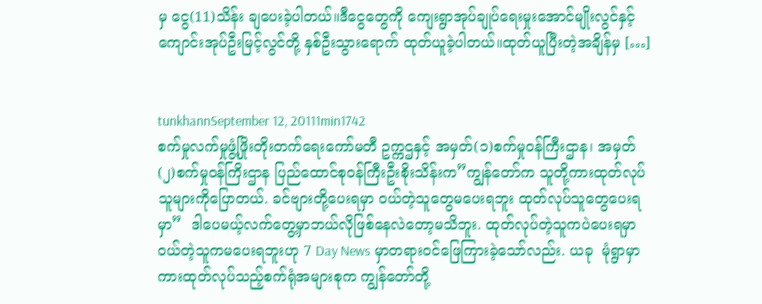မှ ငွေ(11)သိန်း ချပေးခဲ့ပါတယ်။ဒီငွေတွေကို ကျေးရွာအုပ်ချုပ်ရေးမှုးအောင်မျိုးလွင်နှင့် ကျောင်းအုပ်ဦးမြင့်လွင်တို့ နှစ်ဦးသွားရောက် ထုတ်ယူခဲ့ပါတယ်။ထုတ်ယူပြီးတဲ့အချိန်မှ […]


tunkhannSeptember 12, 20111min1742
စက်မှုလက်မှုဖွံ့ဖြိုးတိုးတက်ရေးကော်မတီ ဥက္ကဌနှင့် အမှတ်(၁)စက်မှုဝန်ကြီးဌာန၊ အမှတ်(၂)စက်မှုဝန်ကြိးဌာန ပြည်ထောင်စုဝန်ကြီးဦးစိုးသိန်းက”ကျွန်တော်က သူတို့ကားထုတ်လုပ်သူများကိုပြောတယ်. ခင်ဗျားတို့ပေးရမှာ ဝယ်တဲ့သူတွေမပေးရဘူး ထုတ်လုပ်သူတွေပေးရမှာ”  ဒါပေမယ့်လက်တွေ့မှာဘယ်လိုဖြစ်နေလဲတော့မသိဘူး. ထုတ်လုပ်တဲ့သူကပဲပေးရမှာ ဝယ်တဲ့သူကမပေးရဘူးဟု 7 Day News မှာတရားဝင်ဖြေကြားခဲ့သော်လည်း. ယခု  မုံရွာမှာကားထုတ်လုပ်သည့်စက်ရုံအများစုက ကျွန်တော်တို့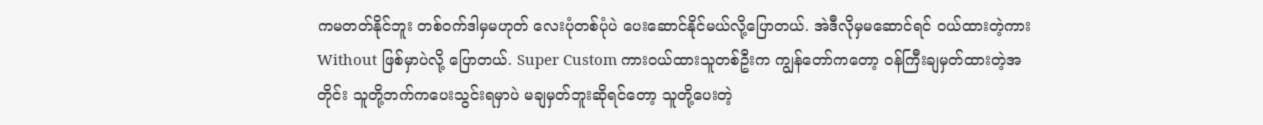ကမတတ်နိုင်ဘူး တစ်ဝက်ဒါမှမဟုတ် လေးပုံတစ်ပုံပဲ ပေးဆောင်နိုင်မယ်လို့ပြောတယ်. အဲဒီလိုမှမဆောင်ရင် ဝယ်ထားတဲ့ကား Without ဖြစ်မှာပဲလို့ ပြောတယ်. Super Custom ကားဝယ်ထားသူတစ်ဦးက ကျွန်တော်ကတော့ ဝန်ကြီးချမှတ်ထားတဲ့အတိုင်း သူတို့ဘက်ကပေးသွင်းရမှာပဲ မချမှတ်ဘူးဆိုရင်တော့ သူတို့ပေးတဲ့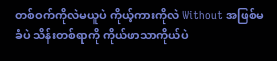တစ်ဝက်ကိုလဲမယူပဲ ကိုယ့်ကားကိုလဲ Without အဖြစ်မခံပဲ သိန်းတစ်ရာကို ကိုယ်ဖာသာကိုယ်ပဲ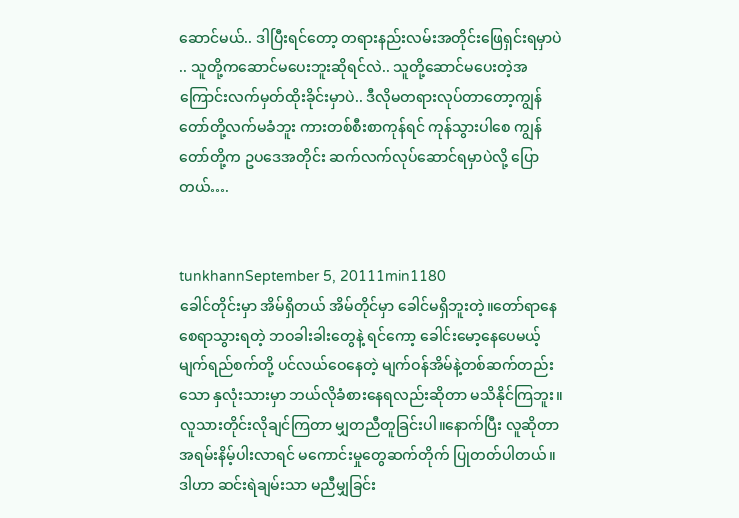ဆောင်မယ်.. ဒါပြီးရင်တော့ တရားနည်းလမ်းအတိုင်းဖြေရှင်းရမှာပဲ .. သူတို့ကဆောင်မပေးဘူးဆိုရင်လဲ.. သူတို့ဆောင်မပေးတဲ့အကြောင်းလက်မှတ်ထိုးခိုင်းမှာပဲ.. ဒီလိုမတရားလုပ်တာတော့ကျွန်တော်တို့လက်မခံဘူး ကားတစ်စီးစာကုန်ရင် ကုန်သွားပါစေ ကျွန်တော်တို့က ဥပဒေအတိုင်း ဆက်လက်လုပ်ဆောင်ရမှာပဲလို့ ပြောတယ်….


tunkhannSeptember 5, 20111min1180
ခေါင်တိုင်းမှာ အိမ်ရှိတယ် အိမ်တိုင်မှာ ခေါင်မရှိဘူးတဲ့။တော်ရာနေ စေရာသွားရတဲ့ ဘဝခါးခါးတွေနဲ့ ရင်ကော့ ခေါင်းမော့နေပေမယ့် မျက်ရည်စက်တို့ ပင်လယ်ဝေနေတဲ့ မျက်ဝန်အိမ်နဲ့တစ်ဆက်တည်းသော နှလုံးသားမှာ ဘယ်လိုခံစားနေရလည်းဆိုတာ မသိနိုင်ကြဘူး။လူသားတိုင်းလိုချင်ကြတာ မျှတညီတူခြင်းပါ။နောက်ပြီး လူဆိုတာ အရမ်းနိမ့်ပါးလာရင် မကောင်းမှုတွေဆက်တိုက် ပြုတတ်ပါတယ်။ဒါဟာ ဆင်းရဲချမ်းသာ မညီမျှခြင်း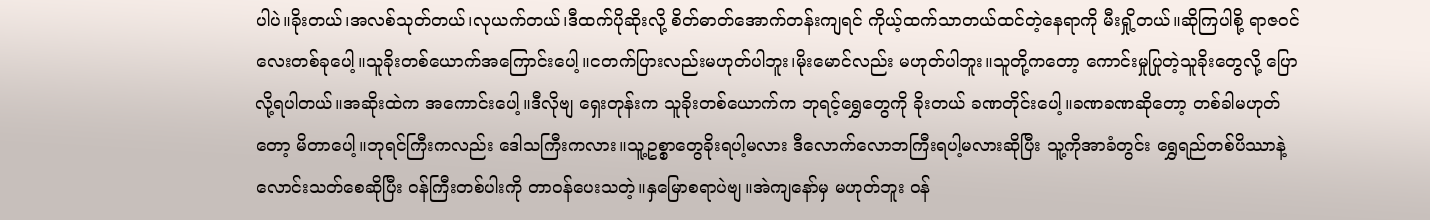ပါပဲ။ခိုးတယ်၊အလစ်သုတ်တယ်၊လုယက်တယ်၊ဒီထက်ပိုဆိုးလို့ စိတ်ဓာတ်အောက်တန်းကျရင် ကိုယ့်ထက်သာတယ်ထင်တဲ့နေရာကို မီးရှို့တယ်။ဆိုကြပါစို့ ရာဇဝင်လေးတစ်ခုပေါ့။သူခိုးတစ်ယောက်အကြောင်းပေါ့။ငတက်ပြားလည်းမဟုတ်ပါဘူး၊မိုးမောင်လည်း မဟုတ်ပါဘူး။သူတို့ကတော့ ကောင်းမှုပြုတဲ့သူခိုးတွေလို့ ပြောလို့ရပါတယ်။အဆိုးထဲက အကောင်းပေါ့။ဒီလိုဗျ ရှေးတုန်းက သူခိုးတစ်ယောက်က ဘုရင့်ရွှေတွေကို ခိုးတယ် ခဏတိုင်းပေါ့။ခဏခဏဆိုတော့ တစ်ခါမဟုတ်တော့ မိတာပေါ့။ဘုရင်ကြီးကလည်း ဒေါသကြီးကလား။သူ့ဥစ္စာတွေခိုးရပါ့မလား ဒီလောက်လောဘကြီးရပါ့မလားဆိုပြီး သူ့ကိုအာခံတွင်း ရွှေရည်တစ်ပိဿာနဲ့လောင်းသတ်စေဆိုပြီး ဝန်ကြီးတစ်ပါးကို တာဝန်ပေးသတဲ့။နှမြောစရာပဲဗျ။အဲကျနော်မှ မဟုတ်ဘူး ဝန်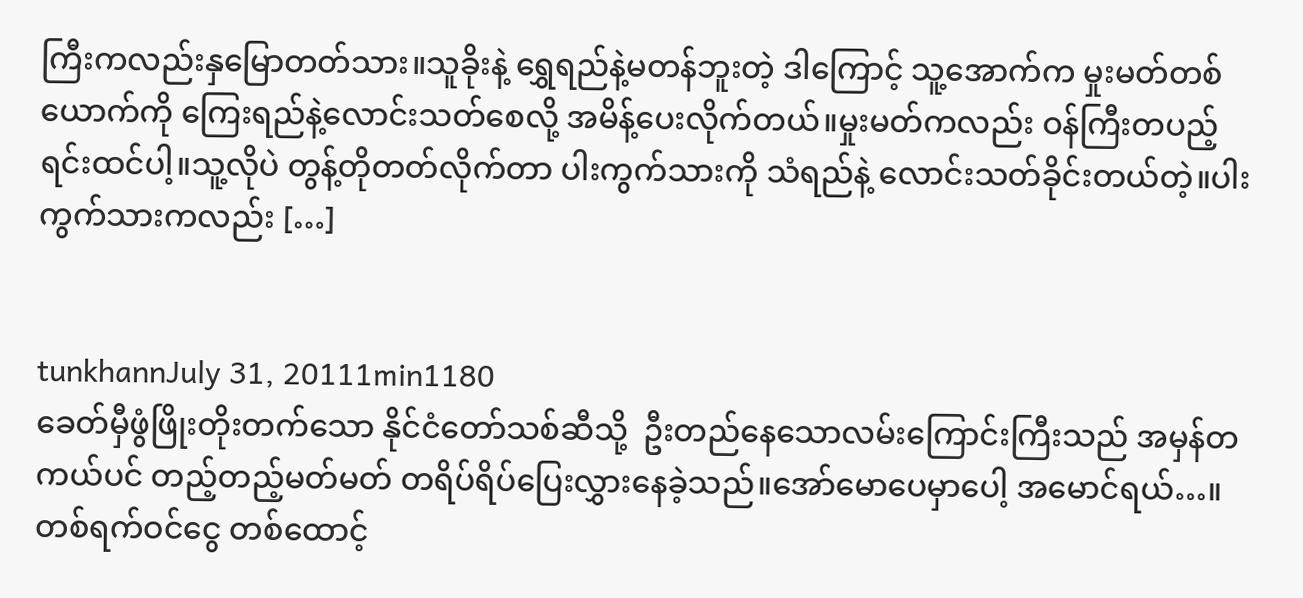ကြီးကလည်းနှမြောတတ်သား။သူခိုးနဲ့ ရွှေရည်နဲ့မတန်ဘူးတဲ့ ဒါကြောင့် သူ့အောက်က မှုးမတ်တစ်ယောက်ကို ကြေးရည်နဲ့လောင်းသတ်စေလို့ အမိန့်ပေးလိုက်တယ်။မှုးမတ်ကလည်း ဝန်ကြီးတပည့်ရင်းထင်ပါ့။သူ့လိုပဲ တွန့်တိုတတ်လိုက်တာ ပါးကွက်သားကို သံရည်နဲ့ လောင်းသတ်ခိုင်းတယ်တဲ့။ပါးကွက်သားကလည်း […]


tunkhannJuly 31, 20111min1180
ခေတ်မှီဖွံဖြိုးတိုးတက်သော နိုင်ငံတော်သစ်ဆီသို့  ဦးတည်နေသောလမ်းကြောင်းကြီးသည် အမှန်တကယ်ပင် တည့်တည့်မတ်မတ် တရိပ်ရိပ်ပြေးလွှားနေခဲ့သည်။အော်မောပေမှာပေါ့ အမောင်ရယ်…။ တစ်ရက်ဝင်ငွေ တစ်ထောင့်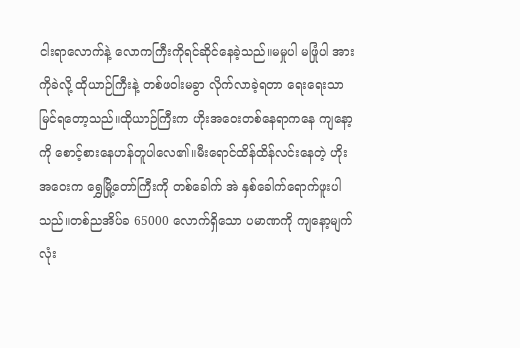ငါးရာလောက်နဲ့ လောကကြီးကိုရင်ဆိုင်နေခဲ့သည်။မမှုပါ မဖြုံပါ အားကိုခဲလို့ ထိုယာဉ်ကြီးနဲ့ တစ်ဖဝါးမခွာ လိုက်လာခဲ့ရတာ ရေးရေးသာ မြင်ရတော့သည်။ထိုယာဉ်ကြီးက ဟိုးအဝေးတစ်နေရာကနေ ကျနော့ကို စောင့်စားနေဟန်တူပါလေ၏။မီးရောင်ထိန်ထိန်လင်းနေတဲ့ ဟိုးအဝေးက ရွှေမြို့တော်ကြီးကို တစ်ခေါက် အဲ နှစ်ခေါက်ရောက်ဖူးပါသည်။တစ်ညအိပ်ခ 65000 လောက်ရှိသော ပမာဏကို ကျနော့မျက်လုံး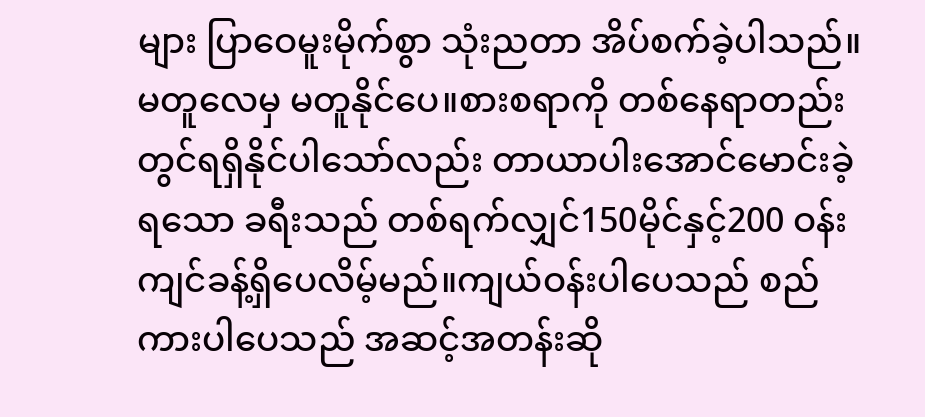များ ပြာဝေမူးမိုက်စွာ သုံးညတာ အိပ်စက်ခဲ့ပါသည်။မတူလေမှ မတူနိုင်ပေ။စားစရာကို တစ်နေရာတည်းတွင်ရရှိနိုင်ပါသော်လည်း တာယာပါးအောင်မောင်းခဲ့ရသော ခရီးသည် တစ်ရက်လျှင်150မိုင်နှင့်200 ဝန်းကျင်ခန့်ရှိပေလိမ့်မည်။ကျယ်ဝန်းပါပေသည် စည်ကားပါပေသည် အဆင့်အတန်းဆို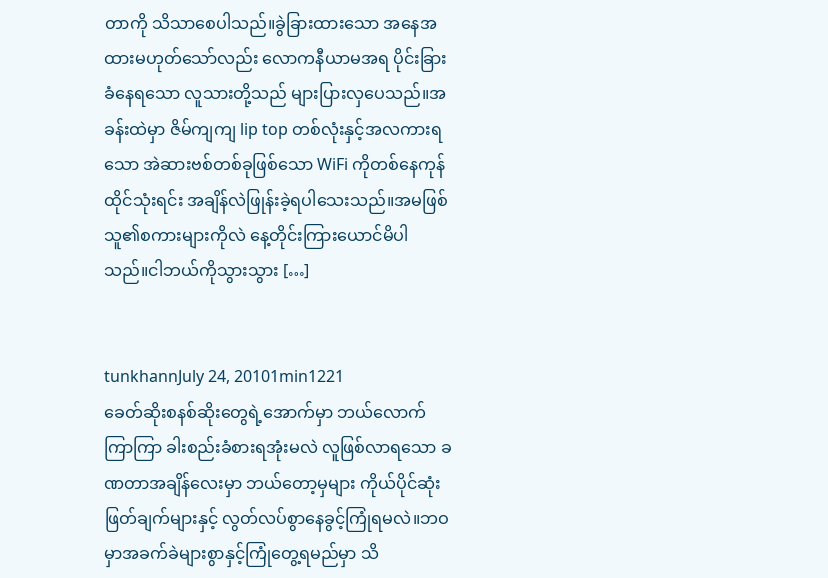တာကို သိသာစေပါသည်။ခွဲခြားထားသော အနေအထားမဟုတ်သော်လည်း လောကနီယာမအရ ပိုင်းခြားခံနေရသော လူသားတို့သည် များပြားလှပေသည်။အခန်းထဲမှာ ဇိမ်ကျကျ lip top တစ်လုံးနှင့်အလကားရသော အဲဆားဗစ်တစ်ခုဖြစ်သော WiFi ကိုတစ်နေကုန်ထိုင်သုံးရင်း အချိန်လဲဖြုန်းခဲ့ရပါသေးသည်။အမဖြစ်သူ၏စကားများကိုလဲ နေ့တိုင်းကြားယောင်မိပါသည်။ငါဘယ်ကိုသွားသွား […]


tunkhannJuly 24, 20101min1221
ခေတ်ဆိုးစနစ်ဆိုးတွေရဲ့အောက်မှာ ဘယ်လောက်ကြာကြာ ခါးစည်းခံစားရအုံးမလဲ လူဖြစ်လာရသော ခဏတာအချိန်လေးမှာ ဘယ်တော့မှများ ကိုယ်ပိုင်ဆုံးဖြတ်ချက်များနှင့် လွတ်လပ်စွာနေခွင့်ကြုံရမလဲ။ဘဝမှာအခက်ခဲများစွာနှင့်ကြုံတွေ့ရမည်မှာ သိ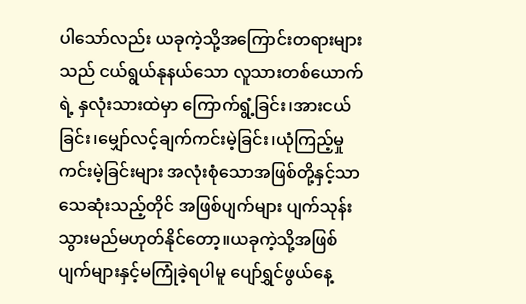ပါသော်လည်း ယခုကဲ့သို့အကြောင်းတရားများသည် ငယ်ရွယ်နုနယ်သော လူသားတစ်ယောက်ရဲ့ နှလုံးသားထဲမှာ ကြောက်ရွံ့ခြင်း၊အားငယ်ခြင်း၊မျှော်လင့်ချက်ကင်းမဲ့ခြင်း၊ယုံကြည့်မှု ကင်းမဲ့ခြင်းများ အလုံးစုံသောအဖြစ်တို့နှင့်သာ သေဆုံးသည့်တိုင် အဖြစ်ပျက်များ ပျက်သုန်းသွားမည်မဟုတ်နိုင်တော့။ယခုကဲ့သို့အဖြစ်ပျက်များနှင့်မကြုံခဲ့ရပါမူ ပျော်ရွှင်ဖွယ်နေ့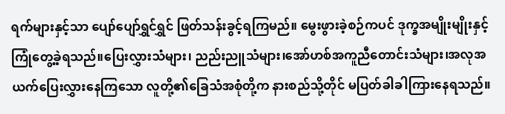ရက်များနှင့်သာ ပျော်ပျော်ရွှင်ရွှင် ဖြတ်သန်းခွင့်ရကြမည်။ မွေးဖွားခဲ့စဉ်ကပင် ဒုက္ခအမျိုးမျိုးနှင့်ကြုံတွေ့ခဲ့ရသည်။ပြေးလွှားသံများ၊ ညည်းညူသံများ၊အော်ဟစ်အကူညီတောင်းသံများ၊အလုအယက်ပြေးလွှားနေကြသော လူတို့၏ခြေသံအစုံတို့က နားစည်သို့တိုင် မပြတ်ခါခါကြားနေရသည်။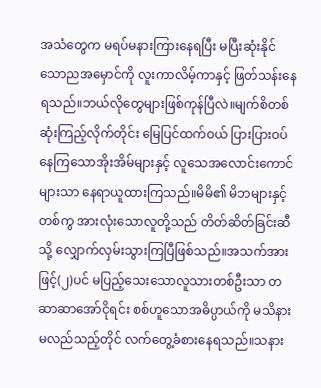အသံတွေက မရပ်မနားကြားနေရပြီး မပြီးဆုံးနိုင်သောညအမှောင်ကို လူးကာလိမ့်ကာနှင့် ဖြတ်သန်းနေရသည်။ဘယ်လိုတွေများဖြစ်ကုန်ပြီလဲ။မျက်စိတစ်ဆုံးကြည့်လိုက်တိုင်း မြေပြင်ထက်ဝယ် ပြားပြားဝပ်နေကြသောအိုးအိမ်များနှင့် လူသေအလောင်းကောင်များသာ နေရာယူထားကြသည်။မိမိ၏ မိဘများနှင့်တစ်ကွ အားလုံးသောလူတို့သည် တိတ်ဆိတ်ခြင်းဆီသို့ လျှောက်လှမ်းသွားကြပြီဖြစ်သည်။အသက်အားဖြင့်(၂)ပင် မပြည့်သေးသောလူသားတစ်ဦးသာ တဆာဆာအော်ငိုရင်း စစ်ဟူသောအဓိပ္ပာယ်ကို မသိနားမလည်သည့်တိုင် လက်တွေ့ခံစားနေရသည်။သနား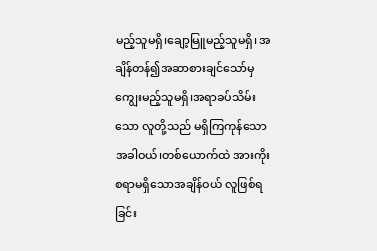မည့်သူမရှိ၊ချော့မြူမည့်သူမရှိ၊ အချိန်တန်၍အဆာစားချင်သော်မှ ကျွေးမည့်သူမရှိ၊အရာခပ်သိမ်းသော လူတို့သည် မရှိကြကုန်သောအခါဝယ်၊တစ်ယောက်ထဲ အားကိုးစရာမရှိသောအချိန်ဝယ် လူဖြစ်ရခြင်း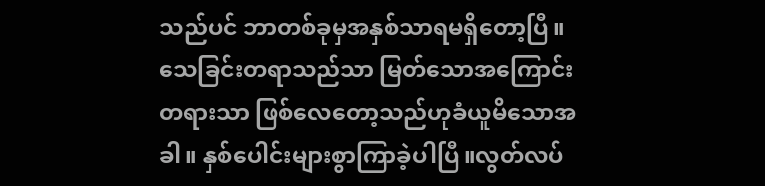သည်ပင် ဘာတစ်ခုမှအနှစ်သာရမရှိတော့ပြီ။သေခြင်းတရာသည်သာ မြတ်သောအကြောင်းတရားသာ ဖြစ်လေတော့သည်ဟုခံယူမိသောအခါ။ နှစ်ပေါင်းများစွာကြာခဲ့ပါပြီ။လွတ်လပ်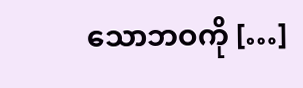သောဘဝကို […]